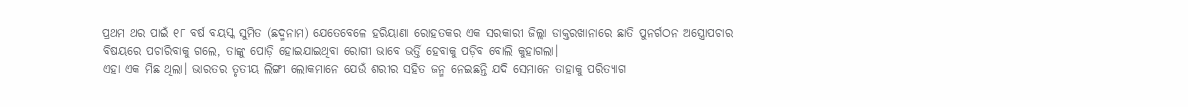ପ୍ରଥମ ଥର ପାଇଁ ୧୮ ବର୍ଷ ବୟସ୍କ ସୁମିତ (ଛଦ୍ମନାମ) ଯେତେବେଳେ ହରିୟାଣା ରୋହତକର ଏକ ସରକାରୀ ଜିଲ୍ଲା ଡାକ୍ତରଖାନାରେ ଛାତି ପୁନର୍ଗଠନ ଅସ୍ତ୍ରୋପଚାର ବିଷୟରେ ପଚାରିବାକୁ ଗଲେ, ତାଙ୍କୁ ପୋଡ଼ି ହୋଇଯାଇଥିବା ରୋଗୀ ଭାବେ ଭର୍ତ୍ତି ହେବାକୁ ପଡ଼ିବ ବୋଲି କୁହାଗଲା।
ଏହା ଏକ ମିଛ ଥିଲା। ଭାରତର ତୃତୀୟ ଲିଙ୍ଗୀ ଲୋକମାନେ ଯେଉଁ ଶରୀର ସହିତ ଜନ୍ମ ନେଇଛନ୍ତି ଯଦି ସେମାନେ ତାହାକୁ ପରିତ୍ୟାଗ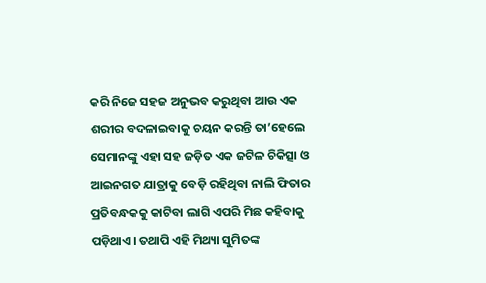କରି ନିଜେ ସହଜ ଅନୁଭବ କରୁଥିବା ଆଉ ଏକ ଶରୀର ବଦଳାଇବାକୁ ଚୟନ କରନ୍ତି ତା’ହେଲେ ସେମାନଙ୍କୁ ଏହା ସହ ଜଡ଼ିତ ଏକ ଜଟିଳ ଚିକିତ୍ସା ଓ ଆଇନଗତ ଯାତ୍ରାକୁ ବେଡ଼ି ରହିଥିବା ନାଲି ଫିତାର ପ୍ରତିବନ୍ଧକକୁ କାଟିବା ଲାଗି ଏପରି ମିଛ କହିବାକୁ ପଡ଼ିଥାଏ। ତଥାପି ଏହି ମିଥ୍ୟା ସୁମିତଙ୍କ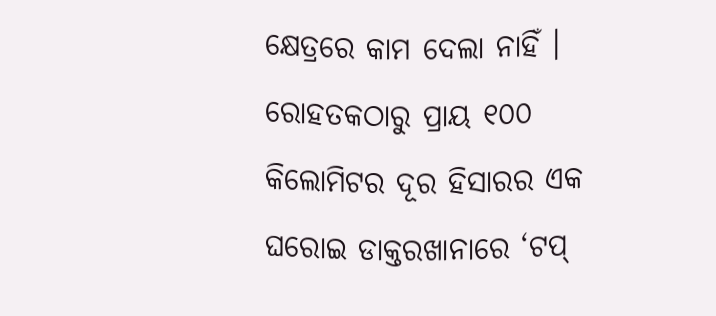କ୍ଷେତ୍ରରେ କାମ ଦେଲା ନାହିଁ ।
ରୋହତକଠାରୁ ପ୍ରାୟ ୧୦୦ କିଲୋମିଟର ଦୂର ହିସାରର ଏକ ଘରୋଇ ଡାକ୍ତରଖାନାରେ ‘ଟପ୍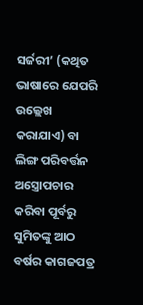ସର୍ଜରୀ’ (କଥିତ ଭାଷାରେ ଯେପରି ଉଲ୍ଲେଖ କରାଯାଏ) ବା ଲିଙ୍ଗ ପରିବର୍ତ୍ତନ ଅସ୍ତ୍ରୋପଚାର କରିବା ପୂର୍ବରୁ ସୁମିତଙ୍କୁ ଆଠ ବର୍ଷର କାଗଜପତ୍ର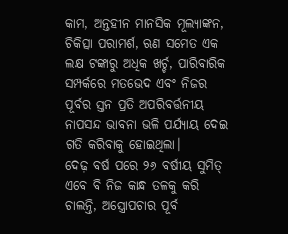କାମ, ଅନ୍ତହୀନ ମାନସିକ ମୂଲ୍ୟାଙ୍କନ, ଚିକିତ୍ସା ପରାମର୍ଶ, ଋଣ ସମେତ ଏକ ଲକ୍ଷ ଟଙ୍କାରୁ ଅଧିକ ଖର୍ଚ୍ଚ, ପାରିବାରିକ ସମ୍ପର୍କରେ ମତଭେଦ ଏବଂ ନିଜର ପୂର୍ବର ସ୍ତନ ପ୍ରତି ଅପରିବର୍ତ୍ତନୀୟ ନାପସନ୍ଦ ଭାବନା ଭଳି ପର୍ଯ୍ୟାୟ ଦେଇ ଗତି କରିବାକୁ ହୋଇଥିଲା।
ଦେଢ଼ ବର୍ଷ ପରେ ୨୬ ବର୍ଷୀୟ ସୁମିତ୍ ଏବେ ବି ନିଜ କାନ୍ଧ ତଳକୁ କରି ଚାଲନ୍ତି, ଅସ୍ତ୍ରୋପଚାର ପୂର୍ବ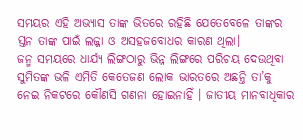ସମୟର ଏହି ଅଭ୍ୟାସ ତାଙ୍କ ଭିତରେ ରହିଛି ଯେତେବେଳେ ତାଙ୍କର ସ୍ତନ ତାଙ୍କ ପାଇଁ ଲଜ୍ଜା ଓ ଅସହଜବୋଧର କାରଣ ଥିଲା।
ଜନ୍ମ ସମୟରେ ଧାର୍ଯ୍ୟ ଲିଙ୍ଗଠାରୁ ଭିନ୍ନ ଲିଙ୍ଗରେ ପରିଚୟ ଦେଉଥିବା ସୁମିତଙ୍କ ଭଳି ଏମିତି କେତେଜଣ ଲୋକ ଭାରତରେ ଅଛନ୍ତି ତା’କୁ ନେଇ ନିକଟରେ କୌଣସି ଗଣନା ହୋଇନାହିଁ । ଜାତୀୟ ମାନବାଧିକାର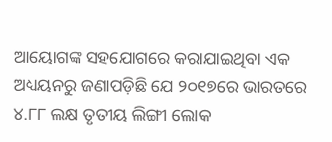ଆୟୋଗଙ୍କ ସହଯୋଗରେ କରାଯାଇଥିବା ଏକ ଅଧ୍ୟୟନରୁ ଜଣାପଡ଼ିଛି ଯେ ୨୦୧୭ରେ ଭାରତରେ ୪.୮୮ ଲକ୍ଷ ତୃତୀୟ ଲିଙ୍ଗୀ ଲୋକ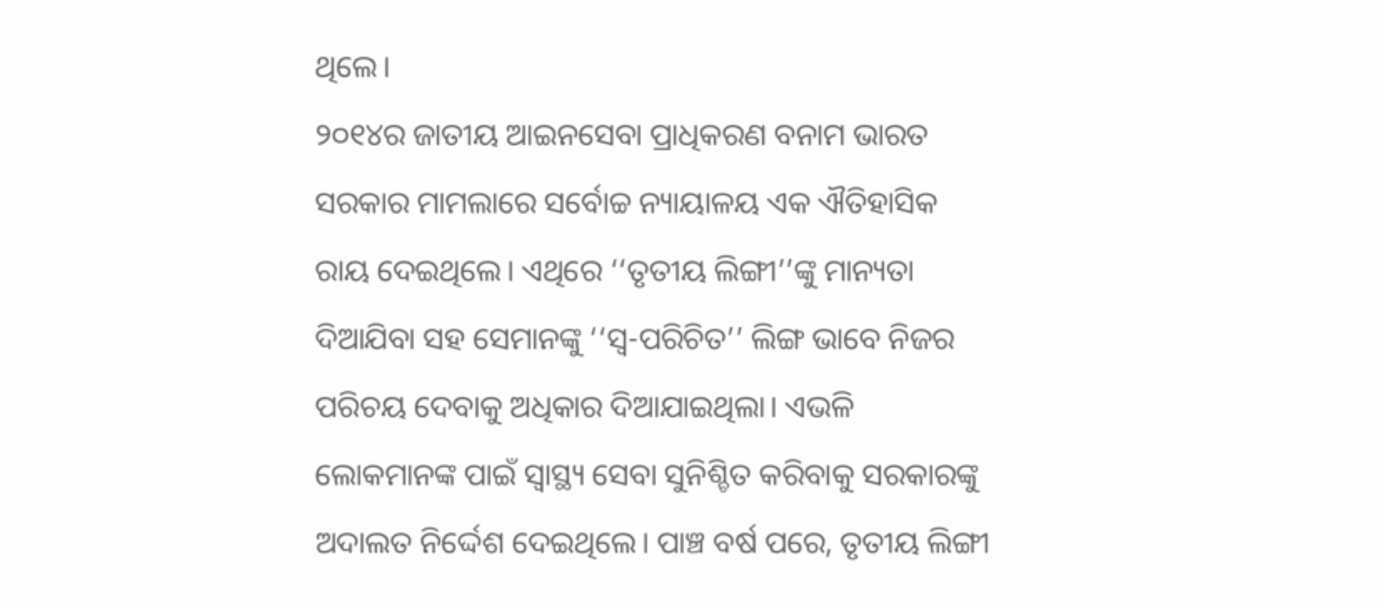ଥିଲେ।
୨୦୧୪ର ଜାତୀୟ ଆଇନସେବା ପ୍ରାଧିକରଣ ବନାମ ଭାରତ ସରକାର ମାମଲାରେ ସର୍ବୋଚ୍ଚ ନ୍ୟାୟାଳୟ ଏକ ଐତିହାସିକ ରାୟ ଦେଇଥିଲେ। ଏଥିରେ ‘‘ତୃତୀୟ ଲିଙ୍ଗୀ’’ଙ୍କୁ ମାନ୍ୟତା ଦିଆଯିବା ସହ ସେମାନଙ୍କୁ ‘‘ସ୍ୱ-ପରିଚିତ’’ ଲିଙ୍ଗ ଭାବେ ନିଜର ପରିଚୟ ଦେବାକୁ ଅଧିକାର ଦିଆଯାଇଥିଲା। ଏଭଳି ଲୋକମାନଙ୍କ ପାଇଁ ସ୍ୱାସ୍ଥ୍ୟ ସେବା ସୁନିଶ୍ଚିତ କରିବାକୁ ସରକାରଙ୍କୁ ଅଦାଲତ ନିର୍ଦ୍ଦେଶ ଦେଇଥିଲେ। ପାଞ୍ଚ ବର୍ଷ ପରେ, ତୃତୀୟ ଲିଙ୍ଗୀ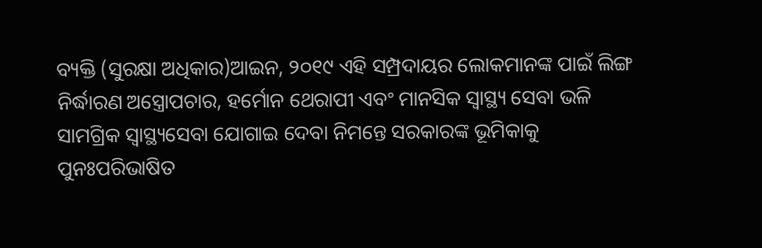ବ୍ୟକ୍ତି (ସୁରକ୍ଷା ଅଧିକାର)ଆଇନ, ୨୦୧୯ ଏହି ସମ୍ପ୍ରଦାୟର ଲୋକମାନଙ୍କ ପାଇଁ ଲିଙ୍ଗ ନିର୍ଦ୍ଧାରଣ ଅସ୍ତ୍ରୋପଚାର, ହର୍ମୋନ ଥେରାପୀ ଏବଂ ମାନସିକ ସ୍ୱାସ୍ଥ୍ୟ ସେବା ଭଳି ସାମଗ୍ରିକ ସ୍ୱାସ୍ଥ୍ୟସେବା ଯୋଗାଇ ଦେବା ନିମନ୍ତେ ସରକାରଙ୍କ ଭୂମିକାକୁ ପୁନଃପରିଭାଷିତ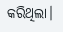କରିଥିଲା।